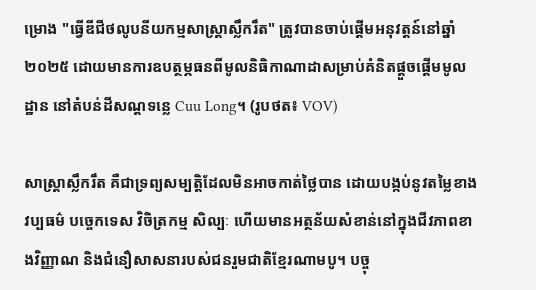ម្រោង "ធ្វើឌីជីថលូបនីយកម្មសាស្ត្រាស្លឹករឹត" ត្រូវបានចាប់ផ្តើមអនុវត្តន៍នៅឆ្នាំ ២០២៥ ដោយមានការឧបត្ថម្ភធនពីមូលនិធិកាណាដាសម្រាប់គំនិតផ្តួចផ្តើមមូលដ្ឋាន នៅតំបន់ដីសណ្ដទន្លេ Cuu Long។ (រូបថត៖ VOV)

សាស្ត្រាស្លឹករឹត គឺជាទ្រព្យសម្បត្តិដែលមិនអាចកាត់ថ្លៃបាន ដោយបង្កប់នូវតម្លៃខាងវប្បធម៌ បច្ចេកទេស វិចិត្រកម្ម សិល្បៈ ហើយមានអត្ថន័យសំខាន់នៅក្នុងជីវភាពខាងវិញ្ញាណ និងជំនឿសាសនារបស់ជនរួមជាតិខ្មែរណាមបូ។ បច្ចុ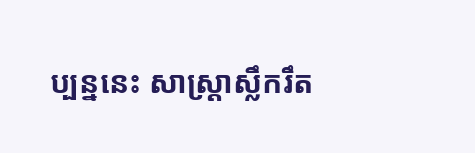ប្បន្ននេះ សាស្ត្រាស្លឹករឹត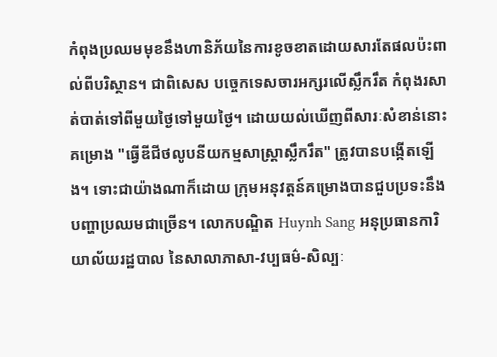កំពុងប្រឈមមុខនឹងហានិភ័យនៃការខូចខាតដោយសារតែផលប៉ះពាល់ពីបរិស្ថាន។ ជាពិសេស បច្ចេកទេសចារអក្សរលើស្លឹករឹត កំពុងរសាត់បាត់ទៅពីមួយថ្ងៃទៅមួយថ្ងៃ។ ដោយយល់ឃើញពីសារៈសំខាន់នោះ គម្រោង "ធ្វើឌីជីថលូបនីយកម្មសាស្ត្រាស្លឹករឹត" ត្រូវបានបង្កើតឡើង។ ទោះជាយ៉ាងណាក៏ដោយ ក្រុមអនុវត្តន៍គម្រោងបានជួបប្រទះនឹងបញ្ហាប្រឈមជាច្រើន។ លោកបណ្ឌិត Huynh Sang អនុប្រធានការិយាល័យរដ្ឋបាល នៃសាលាភាសា-វប្បធម៌-សិល្បៈ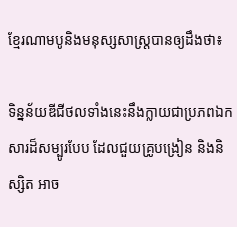ខ្មែរណាមបូនិងមនុស្សសាស្ត្របានឲ្យដឹងថា៖

ទិន្នន័យឌីជីថលទាំងនេះនឹងក្លាយជាប្រភពឯកសារដ៏សម្បូរបែប ដែលជួយគ្រូបង្រៀន និងនិស្សិត អាច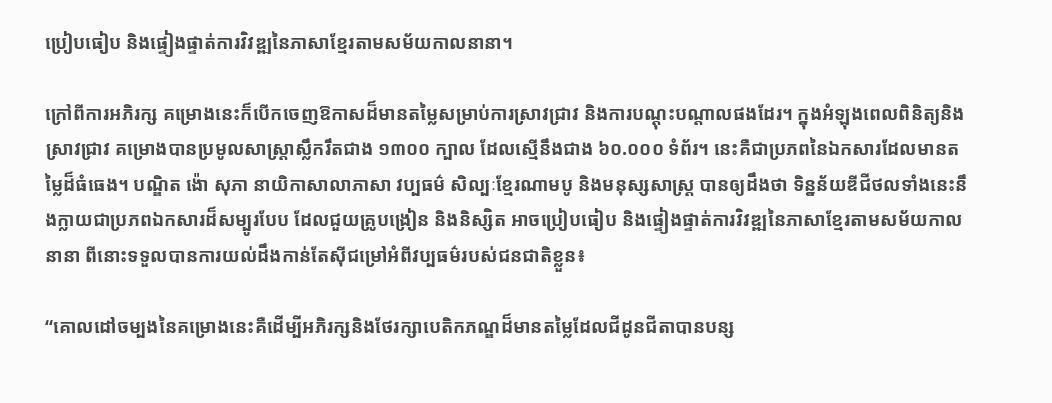ប្រៀបធៀប និងផ្ទៀងផ្ទាត់ការវិវឌ្ឍនៃភាសាខ្មែរតាមសម័យកាលនានា។

ក្រៅពីការអភិរក្ស គម្រោងនេះក៏បើកចេញឱកាសដ៏មានតម្លៃសម្រាប់ការស្រាវជ្រាវ និងការបណ្តុះបណ្តាលផងដែរ។ ក្នុងអំឡុងពេលពិនិត្យនិងស្រាវជ្រាវ គម្រោងបានប្រមូលសាស្ត្រាស្លឹករឹតជាង ១៣០០ ក្បាល ដែលស្មើនឹងជាង ៦០.០០០ ទំព័រ។ នេះគឺជាប្រភពនៃឯកសារដែលមានតម្លៃដ៏ធំធេង។ បណ្ឌិត ង៉ោ សុភា នាយិកាសាលាភាសា វប្បធម៌ សិល្បៈខ្មែរណាមបូ និងមនុស្សសាស្ត្រ បានឲ្យដឹងថា ទិន្នន័យឌីជីថលទាំងនេះនឹងក្លាយជាប្រភពឯកសារដ៏សម្បូរបែប ដែលជួយគ្រូបង្រៀន និងនិស្សិត អាចប្រៀបធៀប និងផ្ទៀងផ្ទាត់ការវិវឌ្ឍនៃភាសាខ្មែរតាមសម័យកាលនានា ពីនោះទទួលបានការយល់ដឹងកាន់តែស៊ីជម្រៅអំពីវប្បធម៌របស់ជនជាតិខ្លួន៖

“គោលដៅចម្បងនៃគម្រោងនេះគឺដើម្បីអភិរក្សនិងថែរក្សាបេតិកភណ្ឌដ៏មានតម្លៃដែលជីដូនជីតាបានបន្ស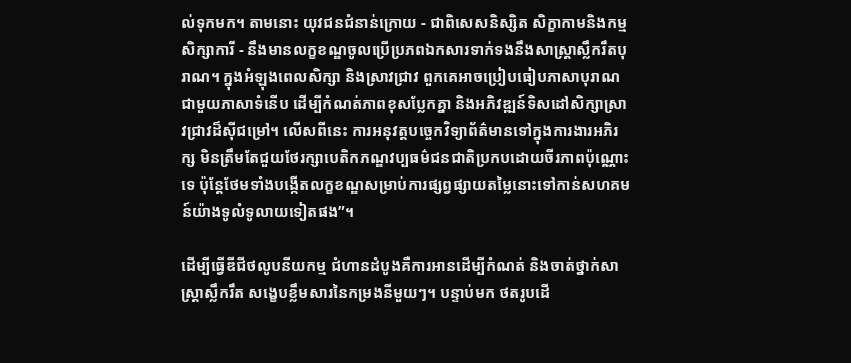ល់ទុកមក។ តាមនោះ យុវជនជំនាន់ក្រោយ - ជាពិសេសនិស្សិត សិក្ខាកាមនិងកម្មសិក្សាការី - នឹងមានលក្ខខណ្ឌចូលប្រើប្រភពឯកសារទាក់ទងនឹងសាស្ត្រាស្លឹករឹតបុរាណ។ ក្នុងអំឡុងពេលសិក្សា និងស្រាវជ្រាវ ពួកគេអាចប្រៀបធៀបភាសាបុរាណជាមួយភាសាទំនើប ដើម្បីកំណត់ភាពខុសប្លែកគ្នា និងអភិវឌ្ឍន៍ទិសដៅសិក្សាស្រាវជ្រាវដ៏ស៊ីជម្រៅ។ លើសពីនេះ ការអនុវត្តបច្ចេកវិទ្យាព័ត៌មានទៅក្នុងការងារអភិរក្ស មិនត្រឹមតែជួយថែរក្សាបេតិកភណ្ឌវប្បធម៌ជនជាតិប្រកបដោយចីរភាពប៉ុណ្ណោះទេ ប៉ុន្តែថែមទាំងបង្កើតលក្ខខណ្ឌសម្រាប់ការផ្សព្វផ្សាយតម្លៃនោះទៅកាន់សហគមន៍យ៉ាងទូលំទូលាយទៀតផង”។

ដើម្បីធ្វើឌីជីថលូបនីយកម្ម ជំហានដំបូងគឺការអានដើម្បីកំណត់ និងចាត់ថ្នាក់សាស្ត្រាស្លឹករឹត សង្ខេបខ្លឹមសារនៃកម្រងនីមួយៗ។ បន្ទាប់មក ថតរូបដើ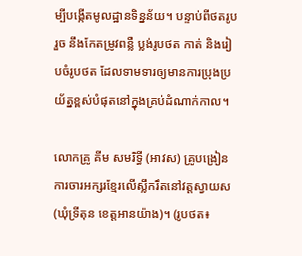ម្បីបង្កើតមូលដ្ឋានទិន្នន័យ។ បន្ទាប់ពីថតរូបរួច នឹងកែតម្រូវពន្លឺ ប្លង់រូបថត កាត់ និងរៀបចំរូបថត ដែលទាមទារឲ្យមានការប្រុងប្រយ័ត្នខ្ពស់បំផុតនៅក្នុងគ្រប់ដំណាក់កាល។

លោកគ្រូ គីម សមរិទ្ធី (អាវស) គ្រូបង្រៀនការចារអក្សរខ្មែរលើស្លឹករឹតនៅវត្តស្វាយស (ឃុំទ្រីតុន ខេត្តអានយ៉ាង)។ (រូបថត៖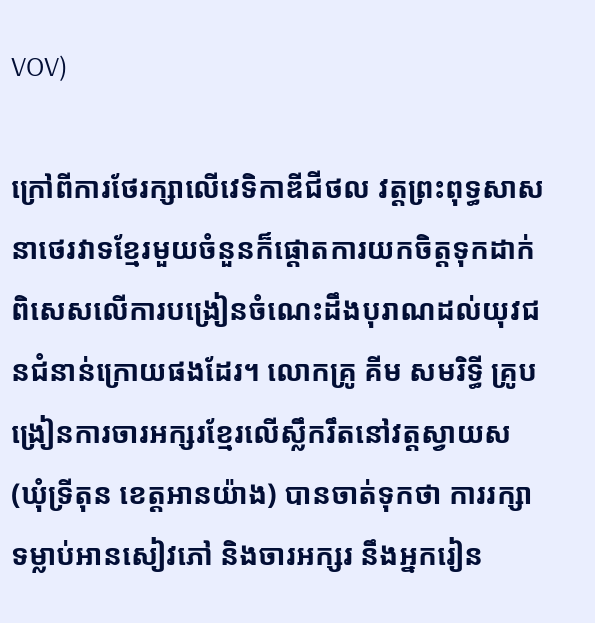VOV)

ក្រៅពីការថែរក្សាលើវេទិកាឌីជីថល វត្តព្រះពុទ្ធសាសនាថេរវាទខ្មែរមួយចំនួនក៏ផ្តោតការយកចិត្តទុកដាក់ពិសេសលើការបង្រៀនចំណេះដឹងបុរាណដល់យុវជនជំនាន់ក្រោយផងដែរ។ លោកគ្រូ គីម សមរិទ្ធី គ្រូបង្រៀនការចារអក្សរខ្មែរលើស្លឹករឹតនៅវត្តស្វាយស (ឃុំទ្រីតុន ខេត្តអានយ៉ាង) បានចាត់ទុកថា ការរក្សាទម្លាប់អានសៀវភៅ និងចារអក្សរ នឹងអ្នករៀន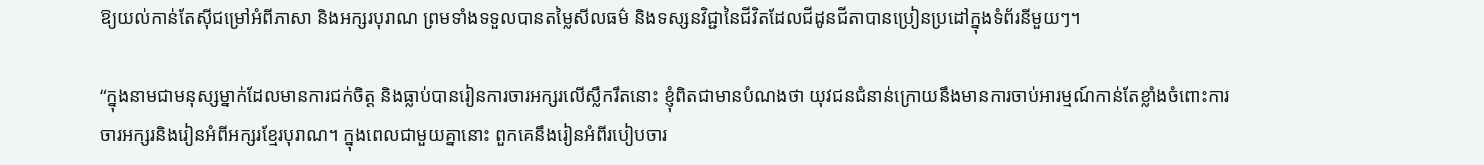ឱ្យយល់កាន់តែស៊ីជម្រៅអំពីភាសា និងអក្សរបុរាណ ព្រមទាំងទទួលបានតម្លៃសីលធម៌ និងទស្សនវិជ្ជានៃជីវិតដែលជីដូនជីតាបានប្រៀនប្រដៅក្នុងទំព័រនីមួយៗ។

“ក្នុងនាមជាមនុស្សម្នាក់ដែលមានការជក់ចិត្ត និងធ្លាប់បានរៀនការចារអក្សរលើស្លឹករឹតនោះ ខ្ញុំពិតជាមានបំណងថា យុវជនជំនាន់ក្រោយនឹងមានការចាប់អារម្មណ៍កាន់តែខ្លាំងចំពោះការចារអក្សរនិងរៀនអំពីអក្សរខ្មែរបុរាណ។ ក្នុងពេលជាមួយគ្នានោះ ពួកគេនឹងរៀនអំពីរបៀបចារ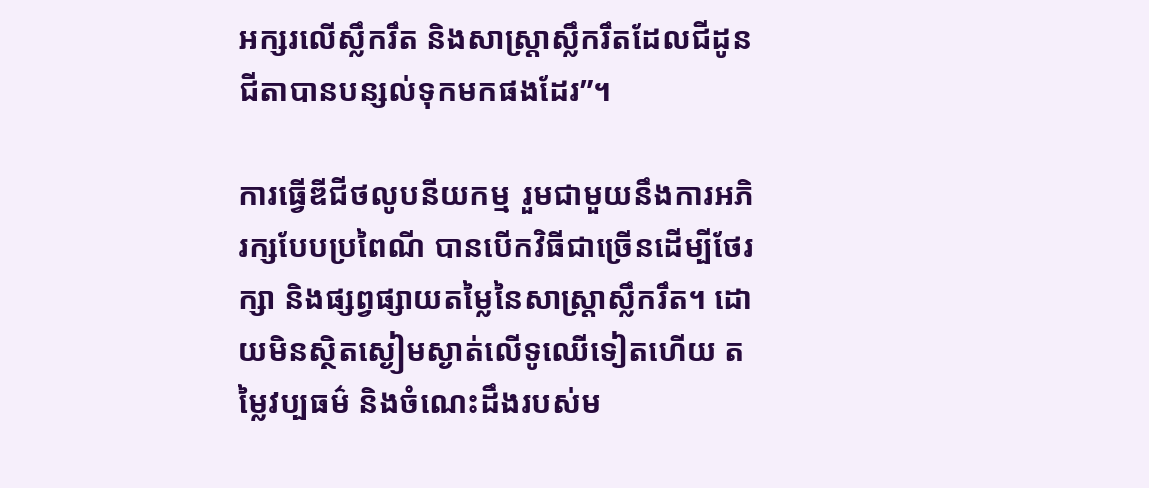អក្សរលើស្លឹករឹត និងសាស្ត្រាស្លឹករឹតដែលជីដូនជីតាបានបន្សល់ទុកមកផងដែរ”។

ការធ្វើឌីជីថលូបនីយកម្ម រួមជាមួយនឹងការអភិរក្សបែបប្រពៃណី បានបើកវិធីជាច្រើនដើម្បីថែរក្សា និងផ្សព្វផ្សាយតម្លៃនៃសាស្ត្រាស្លឹករឹត។ ដោយមិនស្ថិតស្ងៀមស្ងាត់លើទូឈើទៀតហើយ តម្លៃវប្បធម៌ និងចំណេះដឹងរបស់ម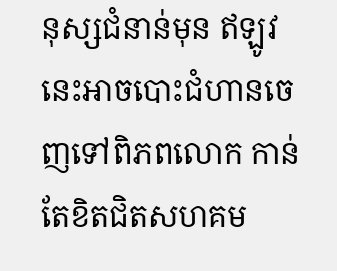នុស្សជំនាន់មុន ឥឡូវនេះអាចបោះជំហានចេញទៅពិភពលោក កាន់តែខិតជិតសហគម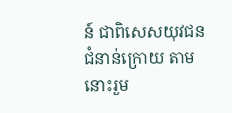ន៍ ជាពិសេសយុវជនជំនាន់ក្រោយ តាមនោះរួម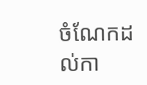ចំណែកដល់កា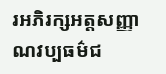រអភិរក្សអត្តសញ្ញាណវប្បធម៌ជ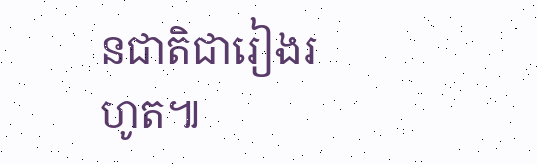នជាតិជារៀងរហូត៕